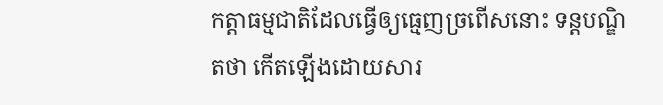កត្តាធម្មជាតិដែលធ្វើឲ្យធ្មេញច្រពើសនោះ ទន្តបណ្ឌិតថា កើតឡើងដោយសារ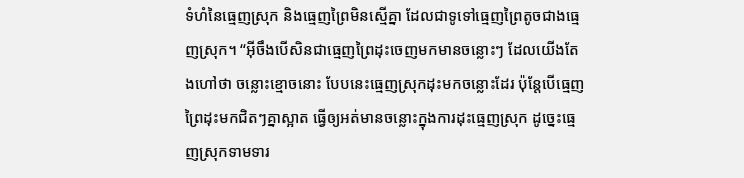ទំហំនៃធ្មេញស្រុក និងធ្មេញព្រៃមិនស្មើគ្នា ដែលជាទូទៅធ្មេញព្រៃតូចជាងធ្មេញស្រុក។ “អ៊ីចឹងបើសិនជាធ្មេញព្រៃដុះចេញមកមានចន្លោះៗ ដែលយើងតែងហៅថា ចន្លោះខ្មោចនោះ បែបនេះធ្មេញស្រុកដុះមកចន្លោះដែរ ប៉ុន្តែបើធ្មេញព្រៃដុះមកជិតៗគ្នាស្អាត ធ្វើឲ្យអត់មានចន្លោះក្នុងការដុះធ្មេញស្រុក ដូច្នេះធ្មេញស្រុកទាមទារ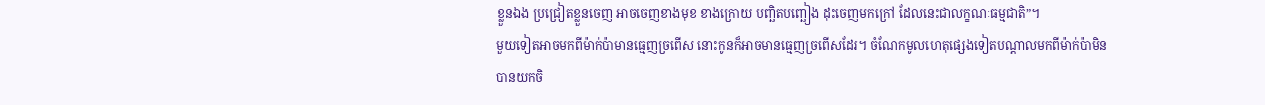ខ្លួនឯង ប្រជ្រៀតខ្លួនចេញ អាចចេញខាងមុខ ខាងក្រោយ បញ្ឆិតបញ្ឆៀង ដុះចេញមកក្រៅ ដែលនេះជាលក្ខណៈធម្មជាតិ”។
មួយទៀតអាចមកពីម៉ាក់ប៉ាមានធ្មេញច្រពើស នោះកូនក៏អាចមានធ្មេញច្រពើសដែរ។ ចំណែកមូលហេតុផ្សេងទៀតបណ្តាលមកពីម៉ាក់ប៉ាមិនបានយកចិ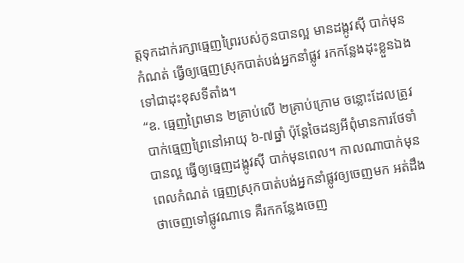ត្តទុកដាក់រក្សាធ្មេញព្រៃរបស់កូនបានល្អ មានដង្កូវស៊ី បាក់មុនកំណត់ ធ្វើឲ្យធ្មេញស្រុកបាត់បង់អ្នកនាំផ្លូវ រកកន្លែងដុះខ្លួនឯង ទៅជាដុះខុសទីតាំង។
“ឧ. ធ្មេញព្រៃមាន ២គ្រាប់លើ ២គ្រាប់ក្រោម ចន្លោះដែលត្រូវបាក់ធ្មេញព្រៃនៅអាយុ ៦-៧ឆ្នាំ ប៉ុន្តែចៃដន្យអីពុំមានការថែទាំបានល្អ ធ្វើឲ្យធ្មេញដង្កូវស៊ី បាក់មុនពេល។ កាលណាបាក់មុនពេលកំណត់ ធ្មេញស្រុកបាត់បង់អ្នកនាំផ្លូវឲ្យចេញមក អត់ដឹងថាចេញទៅផ្លូវណាទេ គឺរកកន្លែងចេញ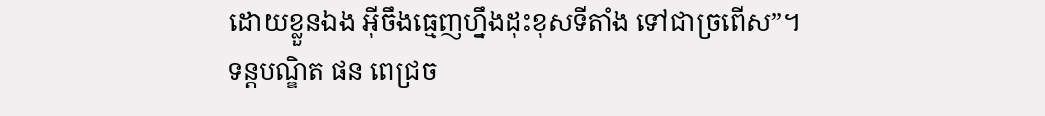ដោយខ្លួនឯង អ៊ីចឹងធ្មេញហ្នឹងដុះខុសទីតាំង ទៅជាច្រពើស”។ ទន្តបណ្ឌិត ផន ពេជ្រច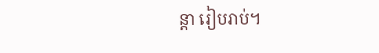ន្តា រៀបរាប់។